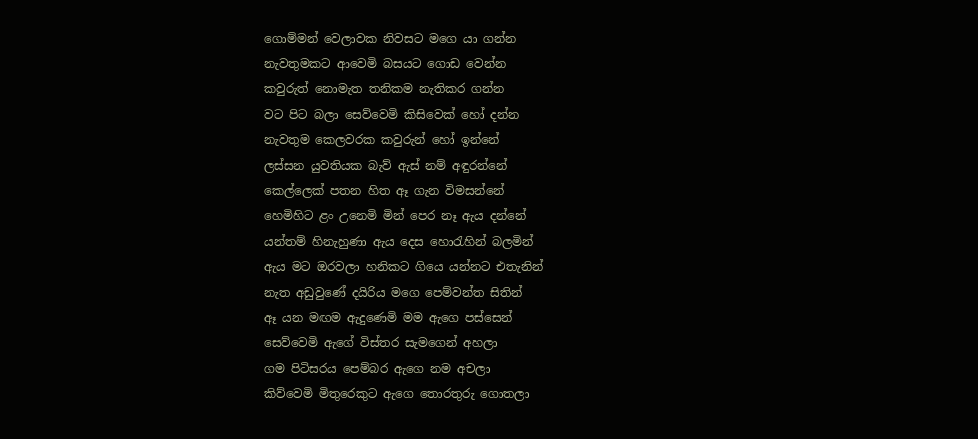ගොම්මන් වෙලාවක නිවසට මගෙ යා ගන්න
නැවතුමකට ආවෙමි බසයට ගොඩ වෙන්න
කවුරුත් නොමැත තනිකම නැතිකර ගන්න
වට පිට බලා සෙව්වෙමි කිසිවෙක් හෝ දන්න
නැවතුම කෙලවරක කවුරුන් හෝ ඉන්නේ
ලස්සන යුවතියක බැව් ඇස් නම් අඳුරන්නේ
කෙල්ලෙක් පතන හිත ඈ ගැන විමසන්නේ
හෙමිහිට ළං උනෙමි මින් පෙර නෑ ඇය දන්නේ
යන්තම් හිනැහුණා ඇය දෙස හොරැහින් බලමින්
ඇය මට ඔරවලා හනිකට ගියෙ යන්නට එතැනින්
නැත අඩුවුණේ දයිරිය මගෙ පෙම්වන්ත සිතින්
ඈ යන මඟම ඇදුණෙමි මම ඇගෙ පස්සෙන්
සෙව්වෙමි ඇගේ විස්තර සැමගෙන් අහලා
ගම පිටිසරය පෙම්බර ඇගෙ නම අචලා
කිව්වෙමි මිතුරෙකුට ඇගෙ තොරතුරු ගොතලා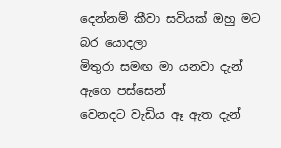දෙන්නම් කීවා සවියක් ඔහු මට බර යොදලා
මිතුරා සමඟ මා යනවා දැන් ඇගෙ පස්සෙන්
වෙනදට වැඩිය ඈ ඇත දැන්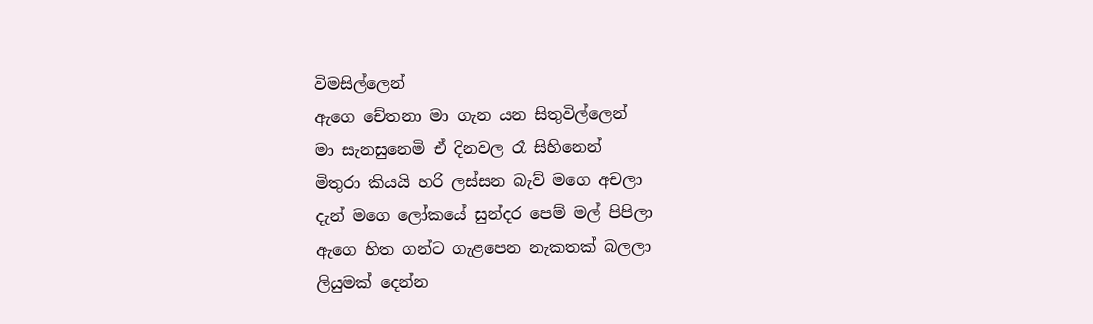විමසිල්ලෙන්
ඇගෙ චේතනා මා ගැන යන සිතුවිල්ලෙන්
මා සැනසුනෙමි ඒ දිනවල රෑ සිහිනෙන්
මිතුරා කියයි හරි ලස්සන බැව් මගෙ අචලා
දැන් මගෙ ලෝකයේ සුන්දර පෙම් මල් පිපිලා
ඇගෙ හිත ගන්ට ගැළපෙන නැකතක් බලලා
ලියුමක් දෙන්න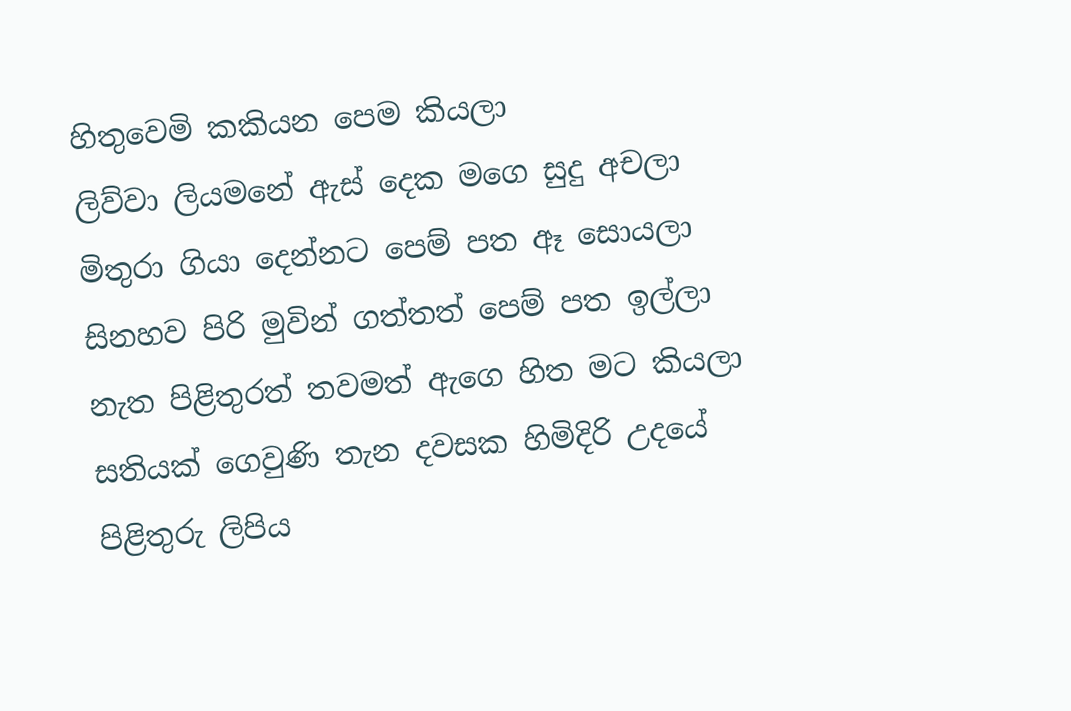හිතුවෙමි කකියන පෙම කියලා
ලිව්වා ලියමනේ ඇස් දෙක මගෙ සුදු අචලා
මිතුරා ගියා දෙන්නට පෙම් පත ඈ සොයලා
සිනහව පිරි මුවින් ගත්තත් පෙම් පත ඉල්ලා
නැත පිළිතුරත් තවමත් ඇගෙ හිත මට කියලා
සතියක් ගෙවුණි තැන දවසක හිමිදිරි උදයේ
පිළිතුරු ලිපිය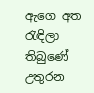ඇගෙ අත රැඳිලා තිබුණේ
උතුරන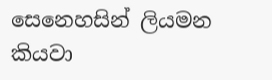සෙනෙහසින් ලියමන කියවා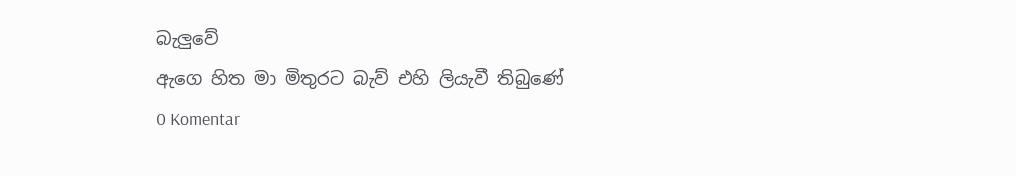බැලුවේ
ඇගෙ හිත මා මිතුරට බැව් එහි ලියැවී තිබුණේ
0 Komentar